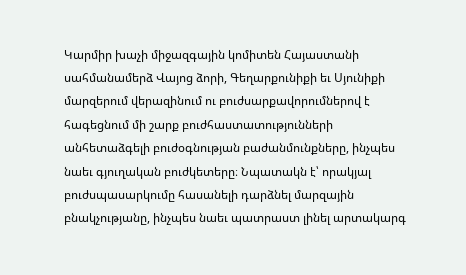Կարմիր խաչի միջազգային կոմիտեն Հայաստանի սահմանամերձ Վայոց ձորի, Գեղարքունիքի եւ Սյունիքի մարզերում վերազինում ու բուժսարքավորումներով է հագեցնում մի շարք բուժհաստատությունների անհետաձգելի բուժօգնության բաժանմունքները, ինչպես նաեւ գյուղական բուժկետերը։ Նպատակն է՝ որակյալ բուժսպասարկումը հասանելի դարձնել մարզային բնակչությանը, ինչպես նաեւ պատրաստ լինել արտակարգ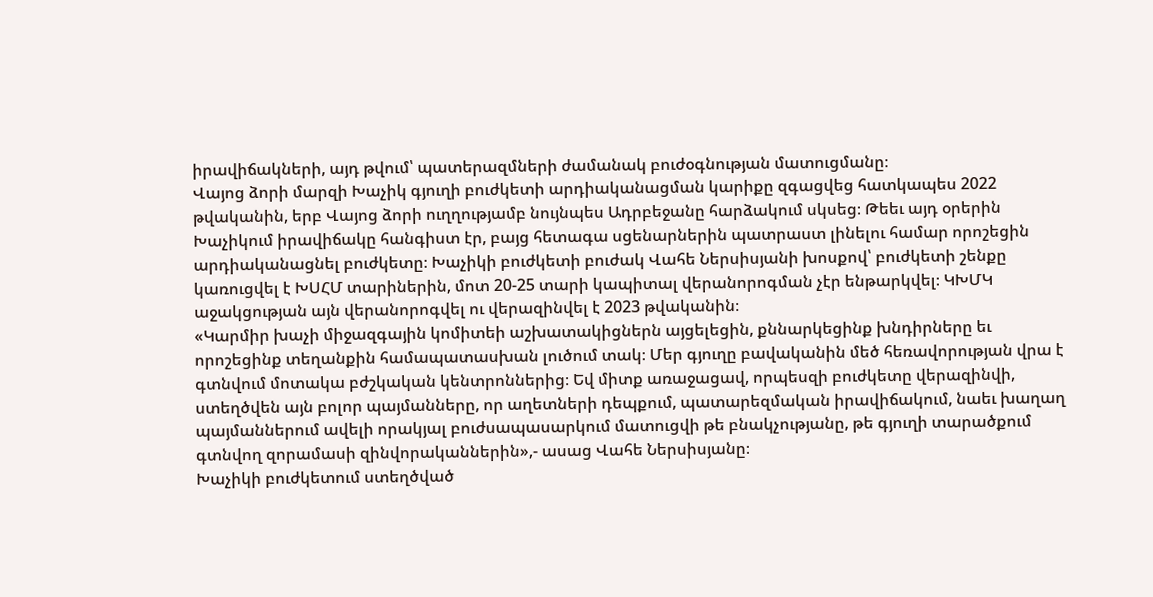իրավիճակների, այդ թվում՝ պատերազմների ժամանակ բուժօգնության մատուցմանը։
Վայոց ձորի մարզի Խաչիկ գյուղի բուժկետի արդիականացման կարիքը զգացվեց հատկապես 2022 թվականին, երբ Վայոց ձորի ուղղությամբ նույնպես Ադրբեջանը հարձակում սկսեց։ Թեեւ այդ օրերին Խաչիկում իրավիճակը հանգիստ էր, բայց հետագա սցենարներին պատրաստ լինելու համար որոշեցին արդիականացնել բուժկետը։ Խաչիկի բուժկետի բուժակ Վահե Ներսիսյանի խոսքով՝ բուժկետի շենքը կառուցվել է ԽՍՀՄ տարիներին, մոտ 20-25 տարի կապիտալ վերանորոգման չէր ենթարկվել։ ԿԽՄԿ աջակցության այն վերանորոգվել ու վերազինվել է 2023 թվականին։
«Կարմիր խաչի միջազգային կոմիտեի աշխատակիցներն այցելեցին, քննարկեցինք խնդիրները եւ որոշեցինք տեղանքին համապատասխան լուծում տակ։ Մեր գյուղը բավականին մեծ հեռավորության վրա է գտնվում մոտակա բժշկական կենտրոններից։ Եվ միտք առաջացավ, որպեսզի բուժկետը վերազինվի, ստեղծվեն այն բոլոր պայմանները, որ աղետների դեպքում, պատարեզմական իրավիճակում, նաեւ խաղաղ պայմաններում ավելի որակյալ բուժսապասարկում մատուցվի թե բնակչությանը, թե գյուղի տարածքում գտնվող զորամասի զինվորականներին»,- ասաց Վահե Ներսիսյանը։
Խաչիկի բուժկետում ստեղծված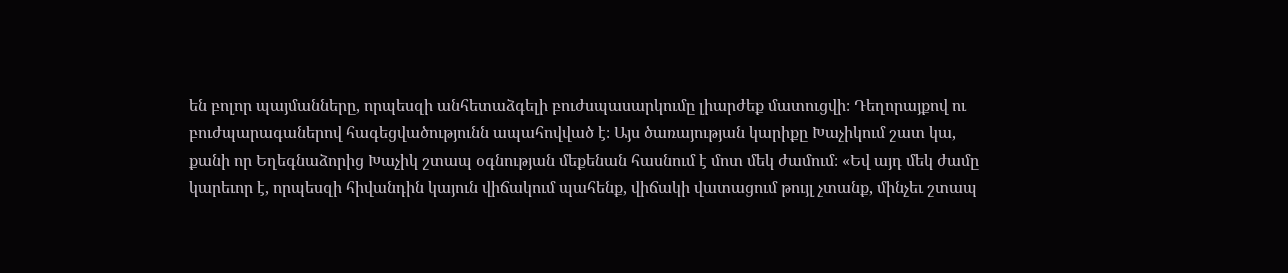են բոլոր պայմանները, որպեսզի անհետաձգելի բուժսպասարկումը լիարժեք մատուցվի։ Դեղորայքով ու բուժպարագաներով հագեցվածությունն ապահովված է։ Այս ծառայության կարիքը Խաչիկում շատ կա, քանի որ Եղեգնաձորից Խաչիկ շտապ օգնության մեքենան հասնում է մոտ մեկ ժամում։ «Եվ այդ մեկ ժամը կարեւոր է, որպեսզի հիվանդին կայուն վիճակում պահենք, վիճակի վատացում թույլ չտանք, մինչեւ շտապ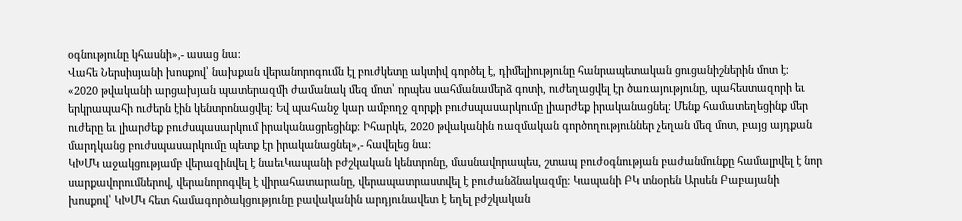օգնությունը կհասնի»,- ասաց նա։
Վահե Ներսիսյանի խոսքով՝ նախքան վերանորոգումն էլ բուժկետը ակտիվ գործել է, դիմելիությունը հանրապետական ցուցանիշներին մոտ է։
«2020 թվականի արցախյան պատերազմի ժամանակ մեզ մոտ՝ որպես սահմանամերձ գոտի, ուժեղացվել էր ծառայությունը, պահեստազորի եւ երկրապահի ուժերն էին կենտրոնացվել։ Եվ պահանջ կար ամբողջ զորքի բուժսպասարկումը լիարժեք իրականացնել։ Մենք համատեղեցինք մեր ուժերը եւ լիարժեք բուժսպասարկում իրականացրեցինք։ Իհարկե, 2020 թվականին ռազմական գործողություններ չեղան մեզ մոտ, բայց այդքան մարդկանց բուժսպասարկումը պետք էր իրականացնել»,- հավելեց նա։
ԿԽՄԿ աջակցությամբ վերազինվել է նաեւԿապանի բժշկական կենտրոնը, մասնավորապես, շտապ բուժօգնության բաժանմունքը համալրվել է նոր սարքավորումներով, վերանորոգվել է վիրահատարանը, վերապատրաստվել է բուժանձնակազմը։ Կապանի ԲԿ տնօրեն Արսեն Բաբայանի խոսքով՝ ԿԽՄԿ հետ համագործակցությունը բավականին արդյունավետ է եղել բժշկական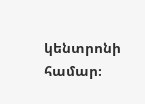կենտրոնի համար։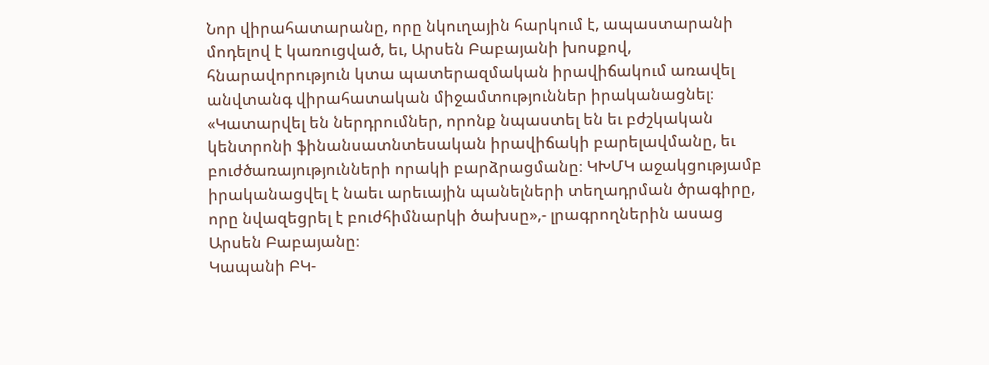Նոր վիրահատարանը, որը նկուղային հարկում է, ապաստարանի մոդելով է կառուցված, եւ, Արսեն Բաբայանի խոսքով, հնարավորություն կտա պատերազմական իրավիճակում առավել անվտանգ վիրահատական միջամտություններ իրականացնել։
«Կատարվել են ներդրումներ, որոնք նպաստել են եւ բժշկական կենտրոնի ֆինանսատնտեսական իրավիճակի բարելավմանը, եւ բուժծառայությունների որակի բարձրացմանը։ ԿԽՄԿ աջակցությամբ իրականացվել է նաեւ արեւային պանելների տեղադրման ծրագիրը, որը նվազեցրել է բուժհիմնարկի ծախսը»,- լրագրողներին ասաց Արսեն Բաբայանը։
Կապանի ԲԿ-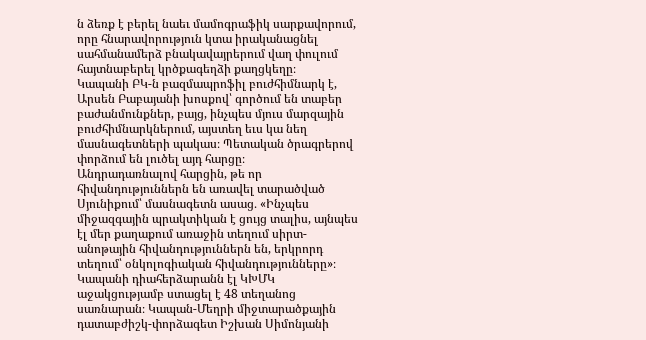ն ձեռք է բերել նաեւ մամոգրաֆիկ սարքավորում, որը հնարավորություն կտա իրականացնել սահմանամերձ բնակավայրերում վաղ փուլում հայտնաբերել կրծքագեղձի քաղցկեղը։
Կապանի ԲԿ-ն բազմապրոֆիլ բուժհիմնարկ է, Արսեն Բաբայանի խոսքով՝ գործում են տաբեր բաժանմունքներ, բայց, ինչպես մյուս մարզային բուժհիմնարկներում, այստեղ եւս կա նեղ մասնագետների պակաս։ Պետական ծրագրերով փորձում են լուծել այդ հարցը։
Անդրադառնալով հարցին, թե որ հիվանդություններն են առավել տարածված Սյունիքում՝ մասնագետն ասաց․ «Ինչպես միջազգային պրակտիկան է ցույց տալիս, այնպես էլ մեր քաղաքում առաջին տեղում սիրտ-անոթային հիվանդություններն են, երկրորդ տեղում՝ օնկոլոգիական հիվանդությունները»։
Կապանի դիահերձարանն էլ ԿԽՄԿ աջակցությամբ ստացել է 48 տեղանոց սառնարան։ Կապան-Մեղրի միջտարածքային դատաբժիշկ-փորձագետ Իշխան Սիմոնյանի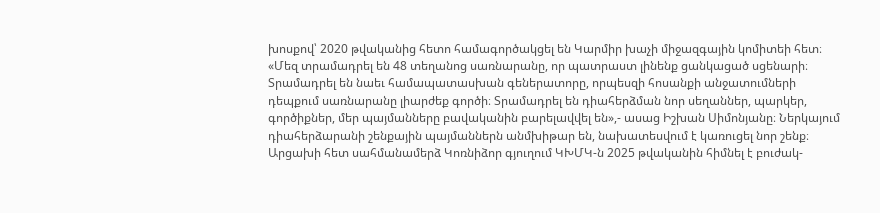խոսքով՝ 2020 թվականից հետո համագործակցել են Կարմիր խաչի միջազգային կոմիտեի հետ։ «Մեզ տրամադրել են 48 տեղանոց սառնարանը, որ պատրաստ լինենք ցանկացած սցենարի։ Տրամադրել են նաեւ համապատասխան գեներատորը, որպեսզի հոսանքի անջատումների դեպքում սառնարանը լիարժեք գործի։ Տրամադրել են դիահերձման նոր սեղաններ, պարկեր, գործիքներ, մեր պայմանները բավականին բարելավվել են»,- ասաց Իշխան Սիմոնյանը։ Ներկայում դիահերձարանի շենքային պայմաններն անմխիթար են, նախատեսվում է կառուցել նոր շենք։
Արցախի հետ սահմանամերձ Կոռնիձոր գյուղում ԿԽՄԿ-ն 2025 թվականին հիմնել է բուժակ-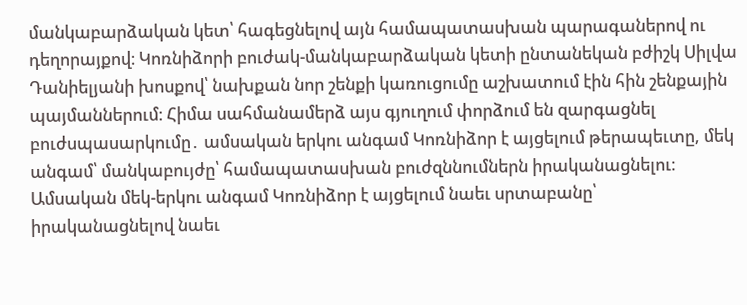մանկաբարձական կետ՝ հագեցնելով այն համապատասխան պարագաներով ու դեղորայքով։ Կոռնիձորի բուժակ-մանկաբարձական կետի ընտանեկան բժիշկ Սիլվա Դանիելյանի խոսքով՝ նախքան նոր շենքի կառուցումը աշխատում էին հին շենքային պայմաններում։ Հիմա սահմանամերձ այս գյուղում փորձում են զարգացնել բուժսպասարկումը․ ամսական երկու անգամ Կոռնիձոր է այցելում թերապեւտը, մեկ անգամ՝ մանկաբույժը՝ համապատասխան բուժզննումներն իրականացնելու։ Ամսական մեկ-երկու անգամ Կոռնիձոր է այցելում նաեւ սրտաբանը՝ իրականացնելով նաեւ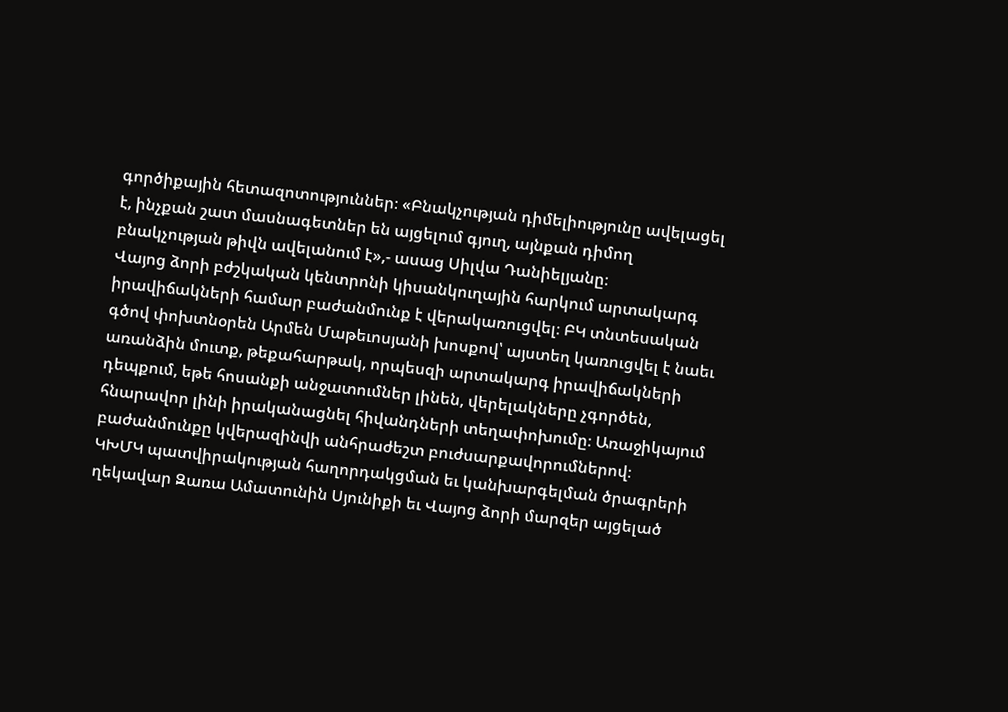գործիքային հետազոտություններ։ «Բնակչության դիմելիությունը ավելացել է, ինչքան շատ մասնագետներ են այցելում գյուղ, այնքան դիմող բնակչության թիվն ավելանում է»,- ասաց Սիլվա Դանիելյանը։
Վայոց ձորի բժշկական կենտրոնի կիսանկուղային հարկում արտակարգ իրավիճակների համար բաժանմունք է վերակառուցվել։ ԲԿ տնտեսական գծով փոխտնօրեն Արմեն Մաթեւոսյանի խոսքով՝ այստեղ կառուցվել է նաեւ առանձին մուտք, թեքահարթակ, որպեսզի արտակարգ իրավիճակների դեպքում, եթե հոսանքի անջատումներ լինեն, վերելակները չգործեն, հնարավոր լինի իրականացնել հիվանդների տեղափոխումը։ Առաջիկայում բաժանմունքը կվերազինվի անհրաժեշտ բուժսարքավորումներով։
ԿԽՄԿ պատվիրակության հաղորդակցման եւ կանխարգելման ծրագրերի ղեկավար Զառա Ամատունին Սյունիքի եւ Վայոց ձորի մարզեր այցելած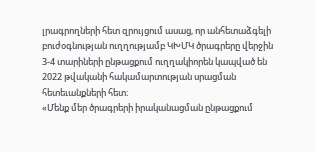լրագրողների հետ զրույցում ասաց, որ անհետաձգելի բուժօգնության ուղղությամբ ԿԽՄԿ ծրագրերը վերջին 3-4 տարիների ընթացքում ուղղակիորեն կապված են 2022 թվականի հակամարտության սրացման հետեւանքների հետ։
«Մենք մեր ծրագրերի իրականացման ընթացքում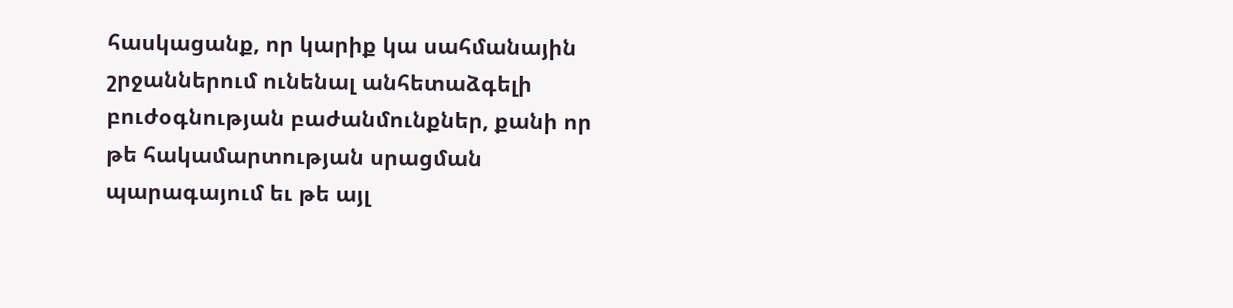հասկացանք, որ կարիք կա սահմանային շրջաններում ունենալ անհետաձգելի բուժօգնության բաժանմունքներ, քանի որ թե հակամարտության սրացման պարագայում եւ թե այլ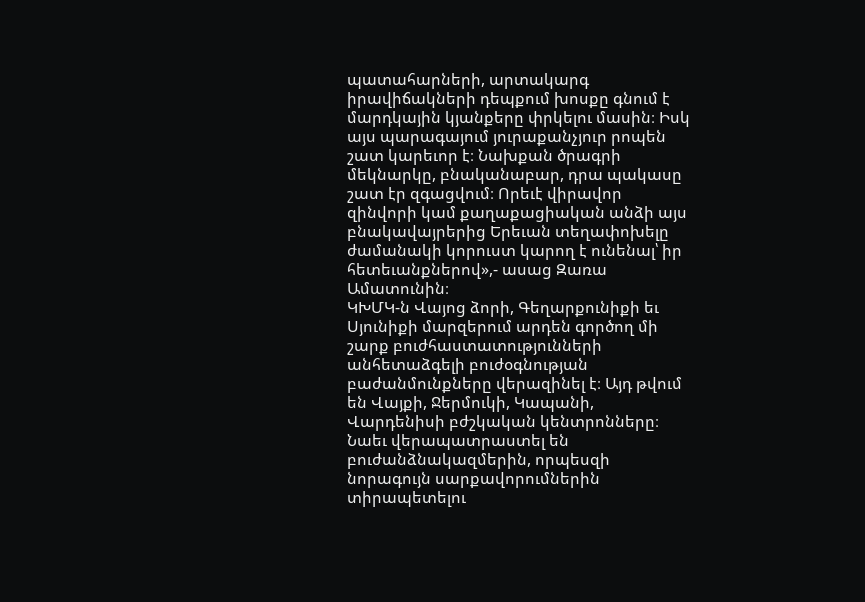պատահարների, արտակարգ իրավիճակների դեպքում խոսքը գնում է մարդկային կյանքերը փրկելու մասին։ Իսկ այս պարագայում յուրաքանչյուր րոպեն շատ կարեւոր է։ Նախքան ծրագրի մեկնարկը, բնականաբար, դրա պակասը շատ էր զգացվում։ Որեւէ վիրավոր զինվորի կամ քաղաքացիական անձի այս բնակավայրերից Երեւան տեղափոխելը ժամանակի կորուստ կարող է ունենալ՝ իր հետեւանքներով»,- ասաց Զառա Ամատունին։
ԿԽՄԿ-ն Վայոց ձորի, Գեղարքունիքի եւ Սյունիքի մարզերում արդեն գործող մի շարք բուժհաստատությունների անհետաձգելի բուժօգնության բաժանմունքները վերազինել է։ Այդ թվում են Վայքի, Ջերմուկի, Կապանի, Վարդենիսի բժշկական կենտրոնները։ Նաեւ վերապատրաստել են բուժանձնակազմերին, որպեսզի նորագույն սարքավորումներին տիրապետելու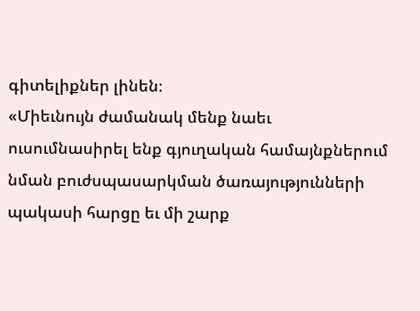գիտելիքներ լինեն։
«Միեւնույն ժամանակ մենք նաեւ ուսումնասիրել ենք գյուղական համայնքներում նման բուժսպասարկման ծառայությունների պակասի հարցը եւ մի շարք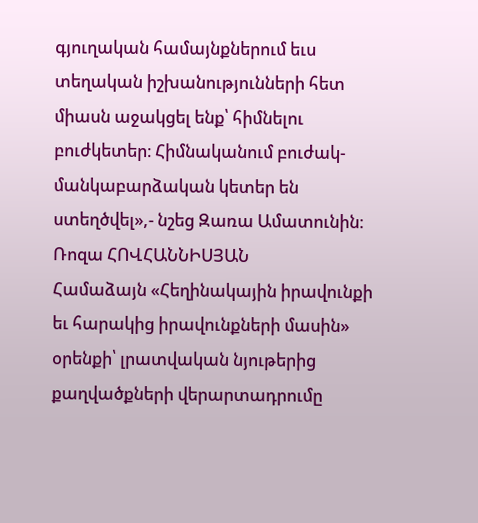գյուղական համայնքներում եւս տեղական իշխանությունների հետ միասն աջակցել ենք՝ հիմնելու բուժկետեր։ Հիմնականում բուժակ-մանկաբարձական կետեր են ստեղծվել»,- նշեց Զառա Ամատունին։
Ռոզա ՀՈՎՀԱՆՆԻՍՅԱՆ
Համաձայն «Հեղինակային իրավունքի եւ հարակից իրավունքների մասին» օրենքի՝ լրատվական նյութերից քաղվածքների վերարտադրումը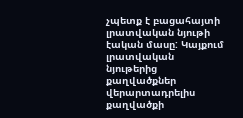չպետք է բացահայտի լրատվական նյութի էական մասը: Կայքում լրատվական նյութերից քաղվածքներ վերարտադրելիս քաղվածքի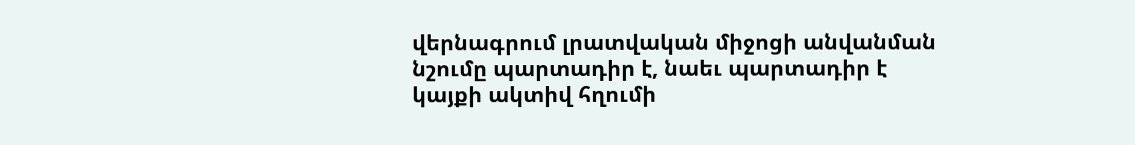վերնագրում լրատվական միջոցի անվանման նշումը պարտադիր է, նաեւ պարտադիր է կայքի ակտիվ հղումի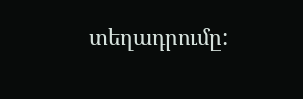տեղադրումը: